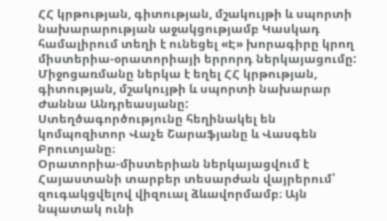ՀՀ կրթության, գիտության, մշակույթի և սպորտի նախարարության աջակցությամբ Կասկադ համալիրում տեղի է ունեցել «Է» խորագիրը կրող միստերիա-օրատորիայի երրորդ ներկայացումը:
Միջոցառմանը ներկա է եղել ՀՀ կրթության, գիտության, մշակույթի և սպորտի նախարար Ժաննա Անդրեասյանը:
Ստեղծագործությունը հեղինակել են կոմպոզիտոր Վաչե Շարաֆյանը և Վասգեն Բրուտյանը։
Օրատորիա-միստերիան ներկայացվում է Հայաստանի տարբեր տեսարժան վայրերում՝ զուգակցվելով վիզուալ ձևավորմամբ։ Այն նպատակ ունի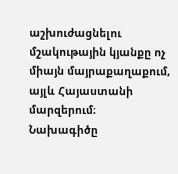աշխուժացնելու մշակութային կյանքը ոչ միայն մայրաքաղաքում, այլև Հայաստանի մարզերում։
Նախագիծը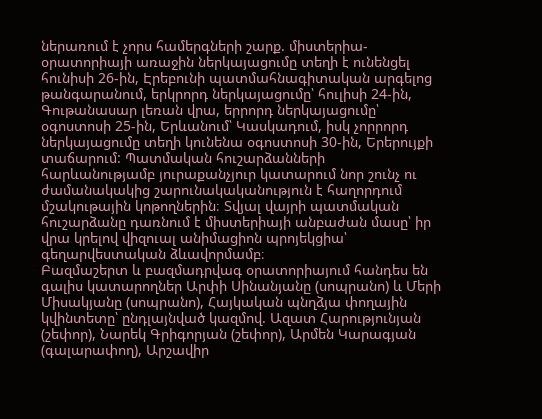ներառում է չորս համերգների շարք. միստերիա-օրատորիայի առաջին ներկայացումը տեղի է ունենցել հունիսի 26-ին, Էրեբունի պատմահնագիտական արգելոց թանգարանում, երկրորդ ներկայացումը՝ հուլիսի 24-ին, Գութանասար լեռան վրա, երրորդ ներկայացումը՝ օգոստոսի 25-ին, Երևանում՝ Կասկադում, իսկ չորրորդ ներկայացումը տեղի կունենա օգոստոսի 30-ին, Երերույքի տաճարում: Պատմական հուշարձանների հարևանությամբ յուրաքանչյուր կատարում նոր շունչ ու ժամանակակից շարունակականություն է հաղորդում մշակութային կոթողներին։ Տվյալ վայրի պատմական հուշարձանը դառնում է միստերիայի անբաժան մասը՝ իր վրա կրելով վիզուալ անիմացիոն պրոյեկցիա՝ գեղարվեստական ձևավորմամբ։
Բազմաշերտ և բազմադրվագ օրատորիայում հանդես են գալիս կատարողներ Արփի Սինանյանը (սոպրանո) և Մերի Միսակյանը (սոպրանո), Հայկական պնղձյա փողային կվինտետը՝ ընդլայնված կազմով. Ազատ Հարությունյան (շեփոր), Նարեկ Գրիգորյան (շեփոր), Արմեն Կարագյան (գալարափող), Արշավիր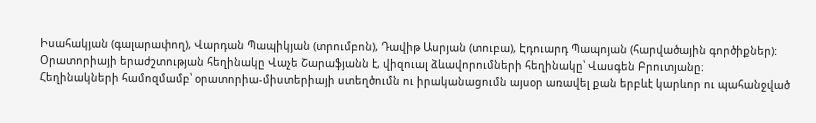Իսահակյան (գալարափող), Վարդան Պապիկյան (տրումբոն), Դավիթ Ասրյան (տուբա), Էդուարդ Պապոյան (հարվածային գործիքներ):
Օրատորիայի երաժշտության հեղինակը Վաչե Շարաֆյանն է, վիզուալ ձևավորումների հեղինակը՝ Վասգեն Բրուտյանը։
Հեղինակների համոզմամբ՝ օրատորիա-միստերիայի ստեղծումն ու իրականացումն այսօր առավել քան երբևէ կարևոր ու պահանջված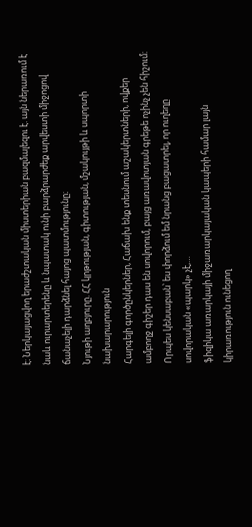է։ Ներկայացվող երաժշտական միստերիան բազմալեզու է. այն ներառում է նաև ուրարտերենը և նպատակ ունի բարձրարժեք արվեստի միջոցով ճանաչելի դարձնել հայոց պատմությունը։
Նյութի աղբյուրը. ՀՀ կրթության, գիտության, մշակույթի և սպորտի նախարարություն
Հարգելի գործընկերներ, Հաճախ ենք տեսնում աշակերտների, ովքեր ամբողջ գիշեր դաս են սովորում, բայց առավոտյան գրեթե ոչինչ չեն հիշում: Որպես կենսաբան՝ ես փորձում եմ նրանց բացատրել, որ ուղեղը սովորական «պարկ» չէ,…
ֆիզիկա առարկայի միջառարկայական կապերի համար լայն կիրառություն ունեցող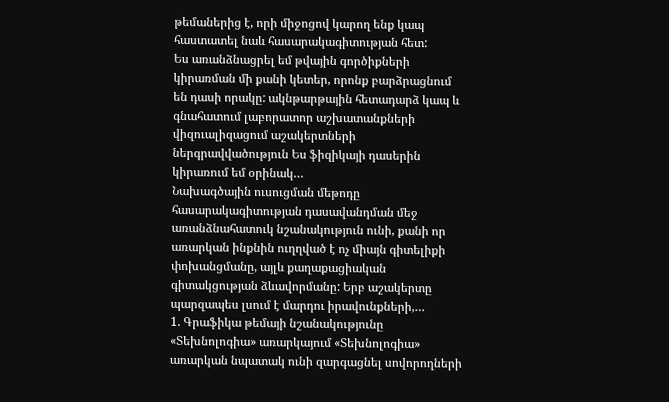թեմաներից է, որի միջոցով կարող ենք կապ հաստատել նաև հասարակագիտության հետ:
Ես առանձնացրել եմ թվային գործիքների կիրառման մի քանի կետեր, որոնք բարձրացնում են դասի որակը: ակնթարթային հետադարձ կապ և գնահատում լաբորատոր աշխատանքների վիզուալիզացում աշակերտների ներգրավվածություն Ես ֆիզիկայի դասերին կիրառում եմ օրինակ…
Նախագծային ուսուցման մեթոդը հասարակագիտության դասավանդման մեջ առանձնահատուկ նշանակություն ունի, քանի որ առարկան ինքնին ուղղված է ոչ միայն գիտելիքի փոխանցմանը, այլև քաղաքացիական գիտակցության ձևավորմանը: Երբ աշակերտը պարզապես լսում է մարդու իրավունքների,…
1. Գրաֆիկա թեմայի նշանակությունը «Տեխնոլոգիա» առարկայում «Տեխնոլոգիա» առարկան նպատակ ունի զարգացնել սովորողների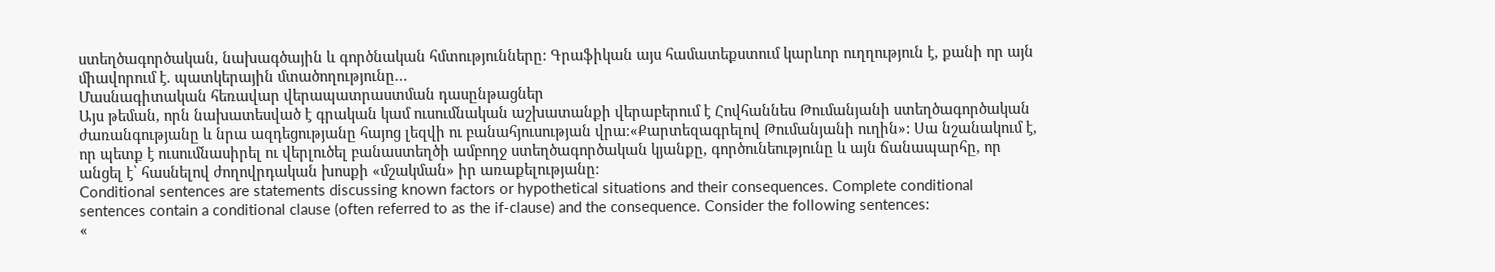ստեղծագործական, նախագծային և գործնական հմտությունները: Գրաֆիկան այս համատեքստում կարևոր ուղղություն է, քանի որ այն միավորում է. պատկերային մտածողությունը…
Մասնագիտական հեռավար վերապատրաստման դասընթացներ
Այս թեման, որն նախատեսված է գրական կամ ուսումնական աշխատանքի վերաբերում է Հովհաննես Թումանյանի ստեղծագործական ժառանգությանը և նրա ազդեցությանը հայոց լեզվի ու բանահյուսության վրա։«Քարտեզագրելով Թումանյանի ուղին»: Սա նշանակում է, որ պետք է ուսումնասիրել ու վերլուծել բանաստեղծի ամբողջ ստեղծագործական կյանքը, գործունեությունը և այն ճանապարհը, որ անցել է՝ հասնելով ժողովրդական խոսքի «մշակման» իր առաքելությանը։
Conditional sentences are statements discussing known factors or hypothetical situations and their consequences. Complete conditional sentences contain a conditional clause (often referred to as the if-clause) and the consequence. Consider the following sentences:
«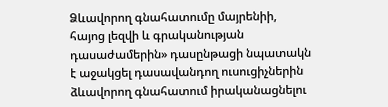Ձևավորող գնահատումը մայրենիի, հայոց լեզվի և գրականության դասաժամերին» դասընթացի նպատակն է աջակցել դասավանդող ուսուցիչներին ձևավորող գնահատում իրականացնելու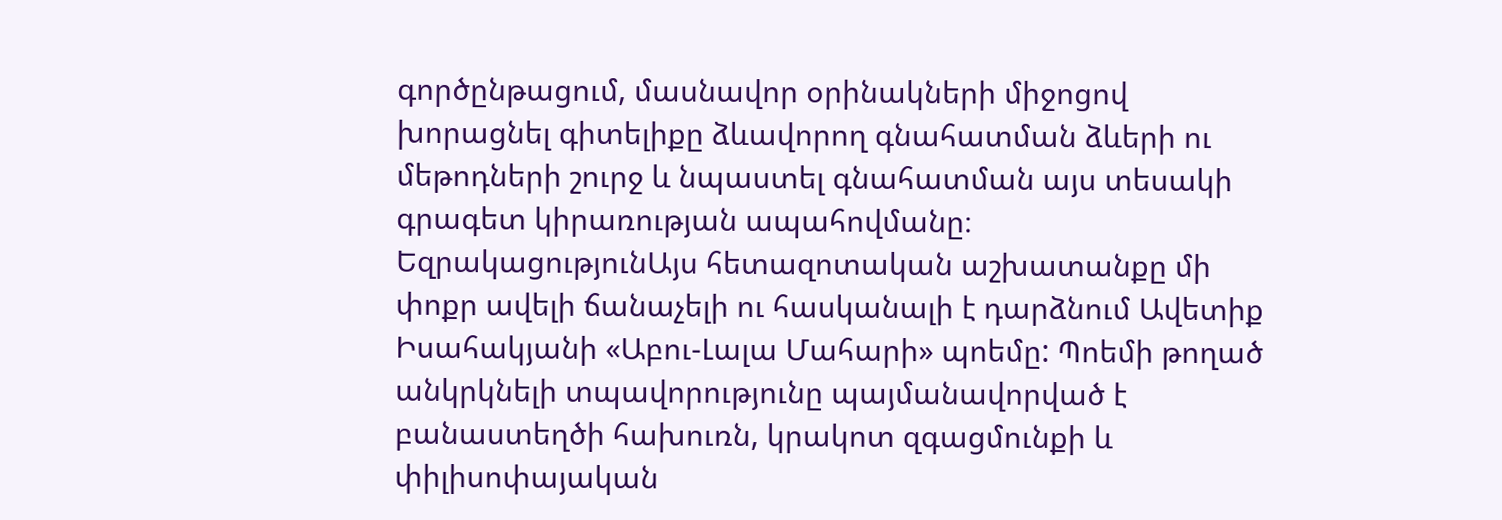գործընթացում, մասնավոր օրինակների միջոցով խորացնել գիտելիքը ձևավորող գնահատման ձևերի ու մեթոդների շուրջ և նպաստել գնահատման այս տեսակի գրագետ կիրառության ապահովմանը։
ԵզրակացությունԱյս հետազոտական աշխատանքը մի փոքր ավելի ճանաչելի ու հասկանալի է դարձնում Ավետիք Իսահակյանի «Աբու-Լալա Մահարի» պոեմը: Պոեմի թողած անկրկնելի տպավորությունը պայմանավորված է բանաստեղծի հախուռն, կրակոտ զգացմունքի և փիլիսոփայական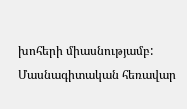խոհերի միասնությամբ:
Մասնագիտական հեռավար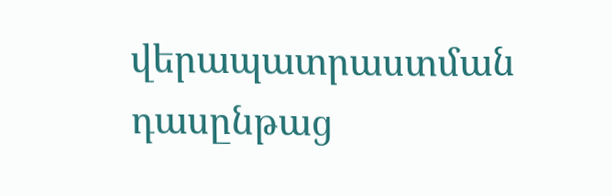վերապատրաստման դասընթաց